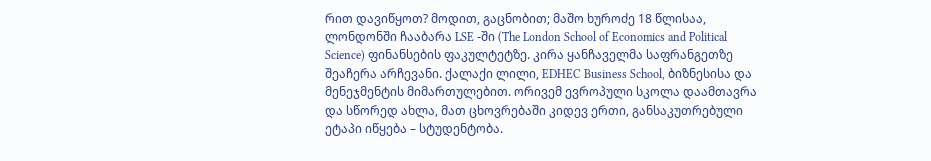რით დავიწყოთ? მოდით, გაცნობით; მაშო ხუროძე 18 წლისაა, ლონდონში ჩააბარა LSE -ში (The London School of Economics and Political Science) ფინანსების ფაკულტეტზე. კირა ყანჩაველმა საფრანგეთზე შეაჩერა არჩევანი. ქალაქი ლილი, EDHEC Business School, ბიზნესისა და მენეჯმენტის მიმართულებით. ორივემ ევროპული სკოლა დაამთავრა და სწორედ ახლა, მათ ცხოვრებაში კიდევ ერთი, განსაკუთრებული ეტაპი იწყება – სტუდენტობა.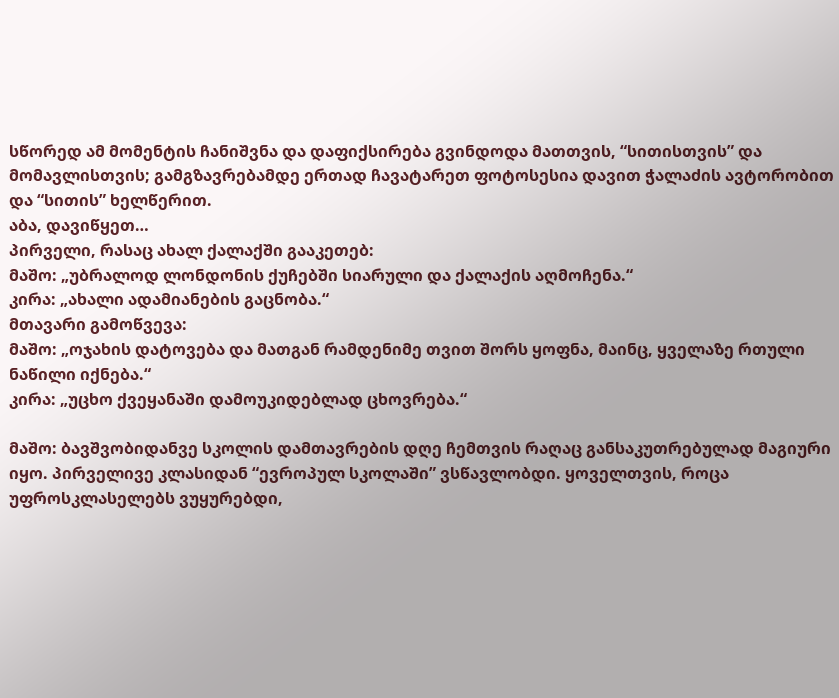სწორედ ამ მომენტის ჩანიშვნა და დაფიქსირება გვინდოდა მათთვის, “სითისთვის” და მომავლისთვის; გამგზავრებამდე ერთად ჩავატარეთ ფოტოსესია დავით ჭალაძის ავტორობით და “სითის” ხელწერით.
აბა, დავიწყეთ…
პირველი, რასაც ახალ ქალაქში გააკეთებ:
მაშო: „უბრალოდ ლონდონის ქუჩებში სიარული და ქალაქის აღმოჩენა.“
კირა: „ახალი ადამიანების გაცნობა.“
მთავარი გამოწვევა:
მაშო: „ოჯახის დატოვება და მათგან რამდენიმე თვით შორს ყოფნა, მაინც, ყველაზე რთული ნაწილი იქნება.“
კირა: „უცხო ქვეყანაში დამოუკიდებლად ცხოვრება.“

მაშო: ბავშვობიდანვე სკოლის დამთავრების დღე ჩემთვის რაღაც განსაკუთრებულად მაგიური იყო. პირველივე კლასიდან “ევროპულ სკოლაში” ვსწავლობდი. ყოველთვის, როცა უფროსკლასელებს ვუყურებდი,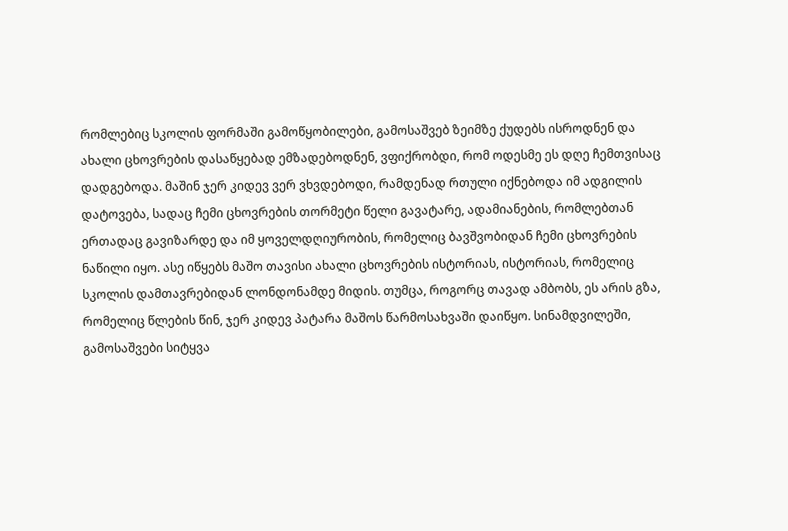რომლებიც სკოლის ფორმაში გამოწყობილები, გამოსაშვებ ზეიმზე ქუდებს ისროდნენ და ახალი ცხოვრების დასაწყებად ემზადებოდნენ, ვფიქრობდი, რომ ოდესმე ეს დღე ჩემთვისაც დადგებოდა. მაშინ ჯერ კიდევ ვერ ვხვდებოდი, რამდენად რთული იქნებოდა იმ ადგილის დატოვება, სადაც ჩემი ცხოვრების თორმეტი წელი გავატარე, ადამიანების, რომლებთან ერთადაც გავიზარდე და იმ ყოველდღიურობის, რომელიც ბავშვობიდან ჩემი ცხოვრების ნაწილი იყო. ასე იწყებს მაშო თავისი ახალი ცხოვრების ისტორიას, ისტორიას, რომელიც სკოლის დამთავრებიდან ლონდონამდე მიდის. თუმცა, როგორც თავად ამბობს, ეს არის გზა, რომელიც წლების წინ, ჯერ კიდევ პატარა მაშოს წარმოსახვაში დაიწყო. სინამდვილეში, გამოსაშვები სიტყვა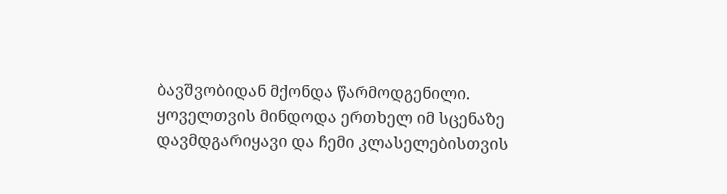ბავშვობიდან მქონდა წარმოდგენილი. ყოველთვის მინდოდა ერთხელ იმ სცენაზე დავმდგარიყავი და ჩემი კლასელებისთვის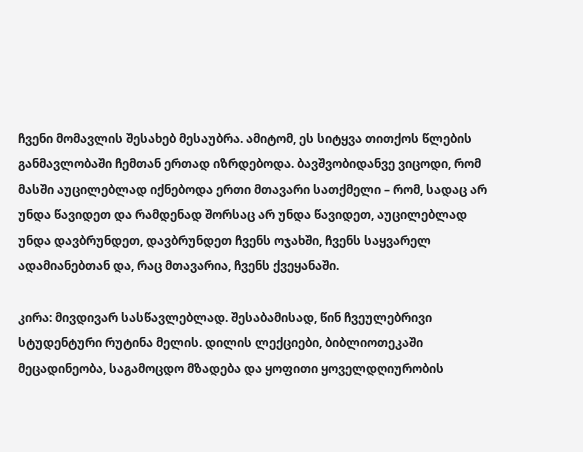ჩვენი მომავლის შესახებ მესაუბრა. ამიტომ, ეს სიტყვა თითქოს წლების განმავლობაში ჩემთან ერთად იზრდებოდა. ბავშვობიდანვე ვიცოდი, რომ მასში აუცილებლად იქნებოდა ერთი მთავარი სათქმელი – რომ, სადაც არ უნდა წავიდეთ და რამდენად შორსაც არ უნდა წავიდეთ, აუცილებლად უნდა დავბრუნდეთ, დავბრუნდეთ ჩვენს ოჯახში, ჩვენს საყვარელ ადამიანებთან და, რაც მთავარია, ჩვენს ქვეყანაში.

კირა: მივდივარ სასწავლებლად. შესაბამისად, წინ ჩვეულებრივი სტუდენტური რუტინა მელის. დილის ლექციები, ბიბლიოთეკაში მეცადინეობა, საგამოცდო მზადება და ყოფითი ყოველდღიურობის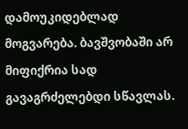დამოუკიდებლად მოგვარება. ბავშვობაში არ მიფიქრია სად გავაგრძელებდი სწავლას.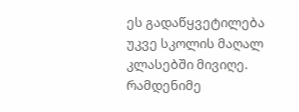ეს გადაწყვეტილება უკვე სკოლის მაღალ კლასებში მივიღე. რამდენიმე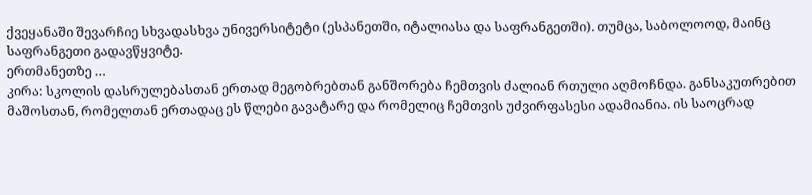ქვეყანაში შევარჩიე სხვადასხვა უნივერსიტეტი (ესპანეთში, იტალიასა და საფრანგეთში). თუმცა, საბოლოოდ, მაინც საფრანგეთი გადავწყვიტე.
ერთმანეთზე …
კირა: სკოლის დასრულებასთან ერთად მეგობრებთან განშორება ჩემთვის ძალიან რთული აღმოჩნდა. განსაკუთრებით მაშოსთან, რომელთან ერთადაც ეს წლები გავატარე და რომელიც ჩემთვის უძვირფასესი ადამიანია. ის საოცრად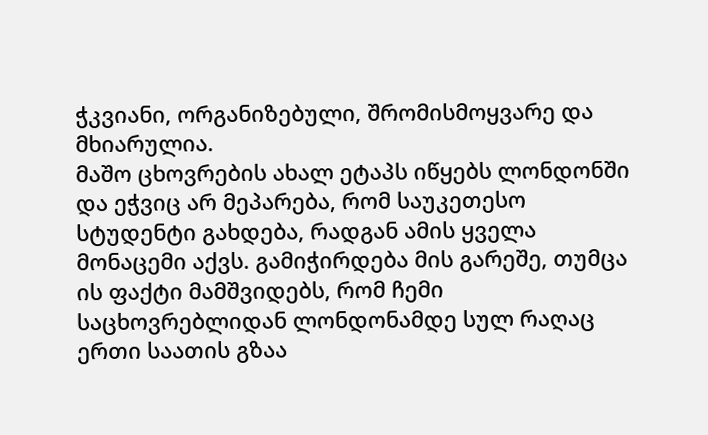ჭკვიანი, ორგანიზებული, შრომისმოყვარე და მხიარულია.
მაშო ცხოვრების ახალ ეტაპს იწყებს ლონდონში და ეჭვიც არ მეპარება, რომ საუკეთესო სტუდენტი გახდება, რადგან ამის ყველა მონაცემი აქვს. გამიჭირდება მის გარეშე, თუმცა ის ფაქტი მამშვიდებს, რომ ჩემი საცხოვრებლიდან ლონდონამდე სულ რაღაც ერთი საათის გზაა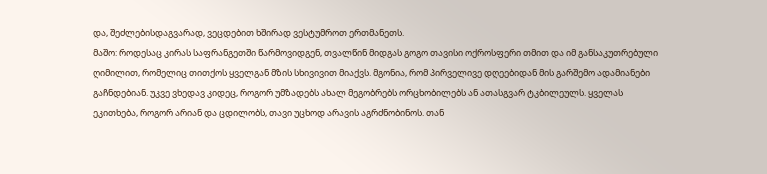და, შეძლებისდაგვარად, ვეცდებით ხშირად ვესტუმროთ ერთმანეთს.
მაშო: როდესაც კირას საფრანგეთში წარმოვიდგენ, თვალწინ მიდგას გოგო თავისი ოქროსფერი თმით და იმ განსაკუთრებული ღიმილით, რომელიც თითქოს ყველგან მზის სხივივით მიაქვს. მგონია, რომ პირველივე დღეებიდან მის გარშემო ადამიანები გაჩნდებიან. უკვე ვხედავ კიდეც, როგორ უმზადებს ახალ მეგობრებს ორცხობილებს ან ათასგვარ ტკბილეულს. ყველას ეკითხება, როგორ არიან და ცდილობს, თავი უცხოდ არავის აგრძნობინოს. თან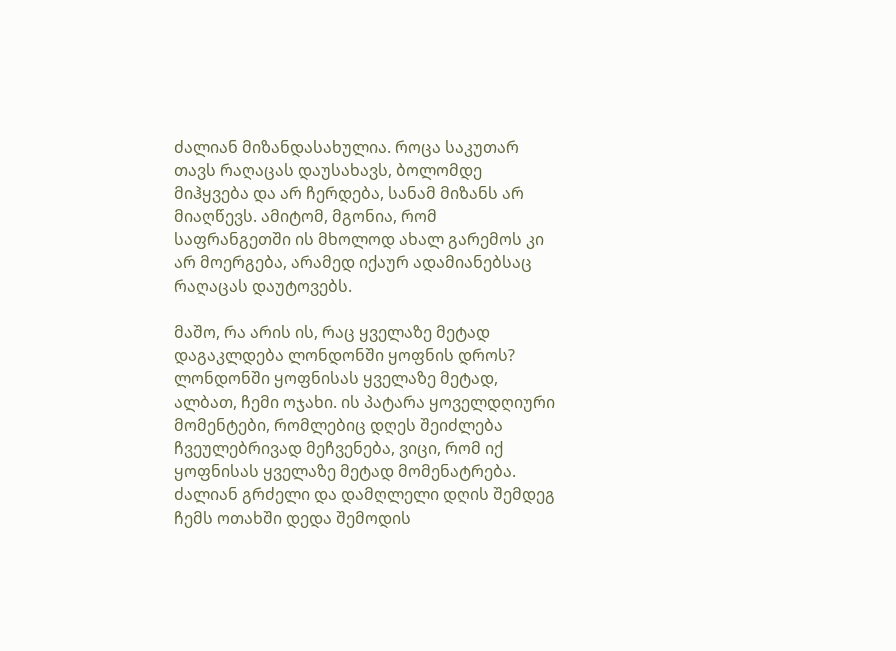ძალიან მიზანდასახულია. როცა საკუთარ თავს რაღაცას დაუსახავს, ბოლომდე მიჰყვება და არ ჩერდება, სანამ მიზანს არ მიაღწევს. ამიტომ, მგონია, რომ საფრანგეთში ის მხოლოდ ახალ გარემოს კი არ მოერგება, არამედ იქაურ ადამიანებსაც რაღაცას დაუტოვებს.

მაშო, რა არის ის, რაც ყველაზე მეტად დაგაკლდება ლონდონში ყოფნის დროს?
ლონდონში ყოფნისას ყველაზე მეტად, ალბათ, ჩემი ოჯახი. ის პატარა ყოველდღიური მომენტები, რომლებიც დღეს შეიძლება ჩვეულებრივად მეჩვენება, ვიცი, რომ იქ ყოფნისას ყველაზე მეტად მომენატრება. ძალიან გრძელი და დამღლელი დღის შემდეგ ჩემს ოთახში დედა შემოდის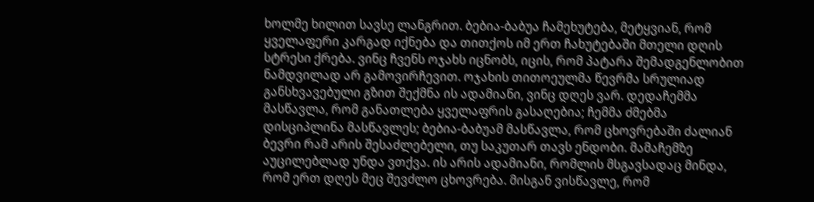ხოლმე ხილით სავსე ლანგრით. ბებია-ბაბუა ჩამეხუტება, მეტყვიან, რომ ყველაფერი კარგად იქნება და თითქოს იმ ერთ ჩახუტებაში მთელი დღის სტრესი ქრება. ვინც ჩვენს ოჯახს იცნობს, იცის, რომ პატარა შემადგენლობით ნამდვილად არ გამოვირჩევით. ოჯახის თითოეულმა წევრმა სრულიად განსხვავებული გზით შექმნა ის ადამიანი, ვინც დღეს ვარ. დედაჩემმა მასწავლა, რომ განათლება ყველაფრის გასაღებია; ჩემმა ძმებმა დისციპლინა მასწავლეს; ბებია-ბაბუამ მასწავლა, რომ ცხოვრებაში ძალიან ბევრი რამ არის შესაძლებელი, თუ საკუთარ თავს ენდობი. მამაჩემზე აუცილებლად უნდა ვთქვა. ის არის ადამიანი, რომლის მსგავსადაც მინდა, რომ ერთ დღეს მეც შევძლო ცხოვრება. მისგან ვისწავლე, რომ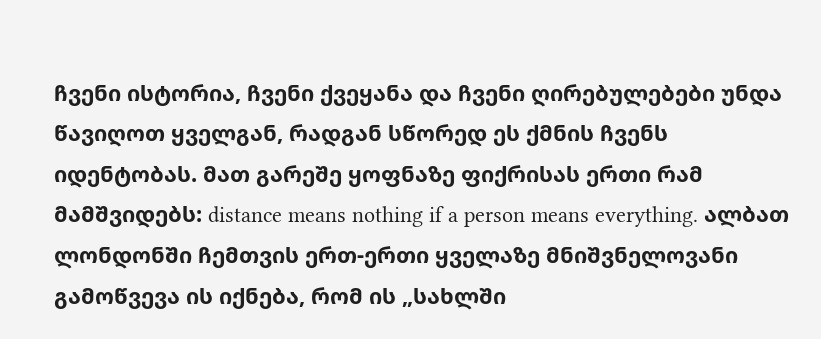ჩვენი ისტორია, ჩვენი ქვეყანა და ჩვენი ღირებულებები უნდა წავიღოთ ყველგან, რადგან სწორედ ეს ქმნის ჩვენს იდენტობას. მათ გარეშე ყოფნაზე ფიქრისას ერთი რამ მამშვიდებს: distance means nothing if a person means everything. ალბათ ლონდონში ჩემთვის ერთ-ერთი ყველაზე მნიშვნელოვანი გამოწვევა ის იქნება, რომ ის „სახლში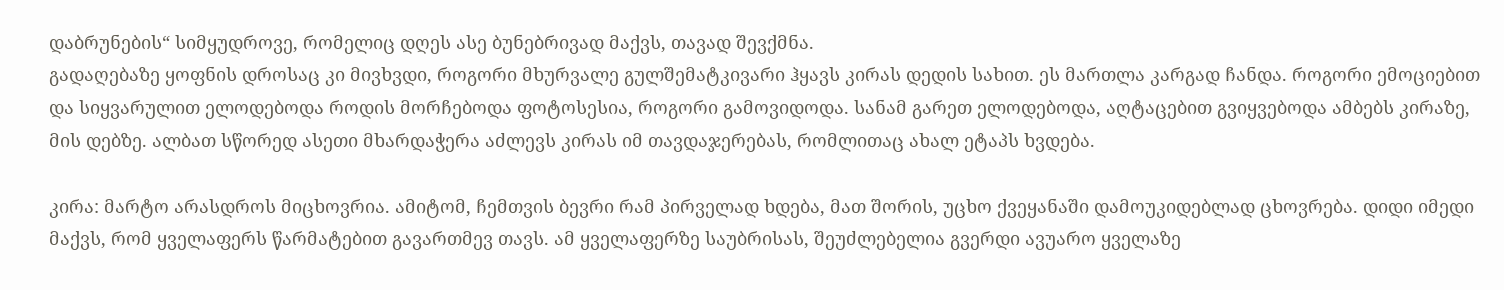დაბრუნების“ სიმყუდროვე, რომელიც დღეს ასე ბუნებრივად მაქვს, თავად შევქმნა.
გადაღებაზე ყოფნის დროსაც კი მივხვდი, როგორი მხურვალე გულშემატკივარი ჰყავს კირას დედის სახით. ეს მართლა კარგად ჩანდა. როგორი ემოციებით და სიყვარულით ელოდებოდა როდის მორჩებოდა ფოტოსესია, როგორი გამოვიდოდა. სანამ გარეთ ელოდებოდა, აღტაცებით გვიყვებოდა ამბებს კირაზე, მის დებზე. ალბათ სწორედ ასეთი მხარდაჭერა აძლევს კირას იმ თავდაჯერებას, რომლითაც ახალ ეტაპს ხვდება.

კირა: მარტო არასდროს მიცხოვრია. ამიტომ, ჩემთვის ბევრი რამ პირველად ხდება, მათ შორის, უცხო ქვეყანაში დამოუკიდებლად ცხოვრება. დიდი იმედი მაქვს, რომ ყველაფერს წარმატებით გავართმევ თავს. ამ ყველაფერზე საუბრისას, შეუძლებელია გვერდი ავუარო ყველაზე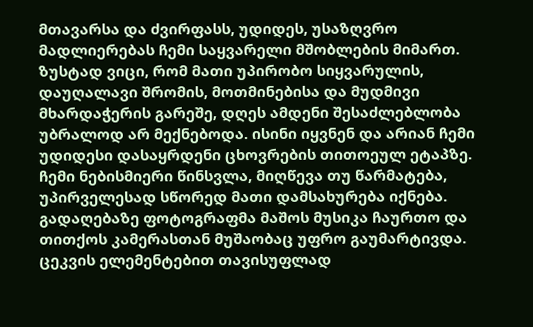მთავარსა და ძვირფასს, უდიდეს, უსაზღვრო მადლიერებას ჩემი საყვარელი მშობლების მიმართ. ზუსტად ვიცი, რომ მათი უპირობო სიყვარულის, დაუღალავი შრომის, მოთმინებისა და მუდმივი მხარდაჭერის გარეშე, დღეს ამდენი შესაძლებლობა უბრალოდ არ მექნებოდა. ისინი იყვნენ და არიან ჩემი უდიდესი დასაყრდენი ცხოვრების თითოეულ ეტაპზე. ჩემი ნებისმიერი წინსვლა, მიღწევა თუ წარმატება, უპირველესად სწორედ მათი დამსახურება იქნება.
გადაღებაზე ფოტოგრაფმა მაშოს მუსიკა ჩაურთო და თითქოს კამერასთან მუშაობაც უფრო გაუმარტივდა. ცეკვის ელემენტებით თავისუფლად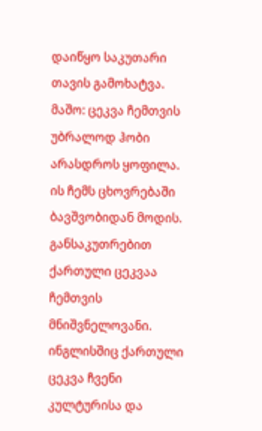დაიწყო საკუთარი თავის გამოხატვა.
მაშო: ცეკვა ჩემთვის უბრალოდ ჰობი არასდროს ყოფილა. ის ჩემს ცხოვრებაში ბავშვობიდან მოდის. განსაკუთრებით ქართული ცეკვაა ჩემთვის მნიშვნელოვანი. ინგლისშიც ქართული ცეკვა ჩვენი კულტურისა და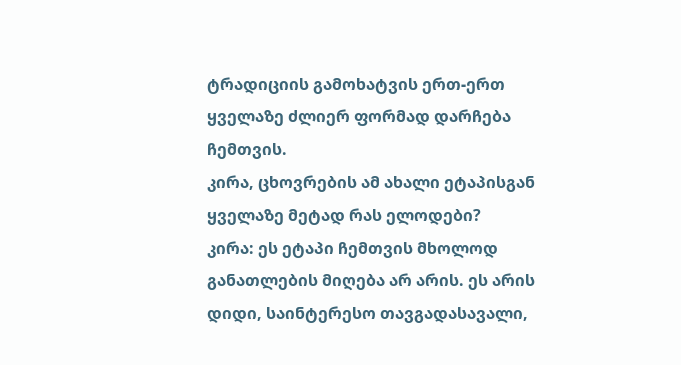ტრადიციის გამოხატვის ერთ-ერთ ყველაზე ძლიერ ფორმად დარჩება ჩემთვის.
კირა, ცხოვრების ამ ახალი ეტაპისგან ყველაზე მეტად რას ელოდები?
კირა: ეს ეტაპი ჩემთვის მხოლოდ განათლების მიღება არ არის. ეს არის დიდი, საინტერესო თავგადასავალი,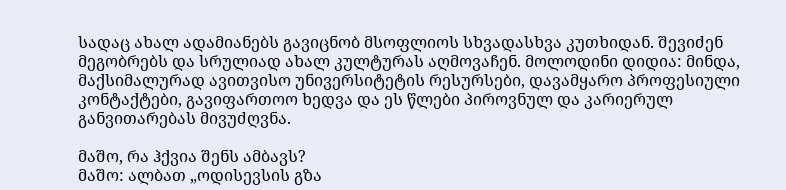სადაც ახალ ადამიანებს გავიცნობ მსოფლიოს სხვადასხვა კუთხიდან. შევიძენ მეგობრებს და სრულიად ახალ კულტურას აღმოვაჩენ. მოლოდინი დიდია: მინდა, მაქსიმალურად ავითვისო უნივერსიტეტის რესურსები, დავამყარო პროფესიული კონტაქტები, გავიფართოო ხედვა და ეს წლები პიროვნულ და კარიერულ განვითარებას მივუძღვნა.

მაშო, რა ჰქვია შენს ამბავს?
მაშო: ალბათ „ოდისევსის გზა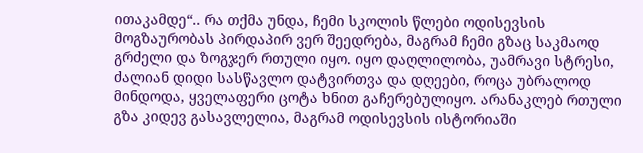ითაკამდე“.. რა თქმა უნდა, ჩემი სკოლის წლები ოდისევსის მოგზაურობას პირდაპირ ვერ შეედრება, მაგრამ ჩემი გზაც საკმაოდ გრძელი და ზოგჯერ რთული იყო. იყო დაღლილობა, უამრავი სტრესი, ძალიან დიდი სასწავლო დატვირთვა და დღეები, როცა უბრალოდ მინდოდა, ყველაფერი ცოტა ხნით გაჩერებულიყო. არანაკლებ რთული გზა კიდევ გასავლელია, მაგრამ ოდისევსის ისტორიაში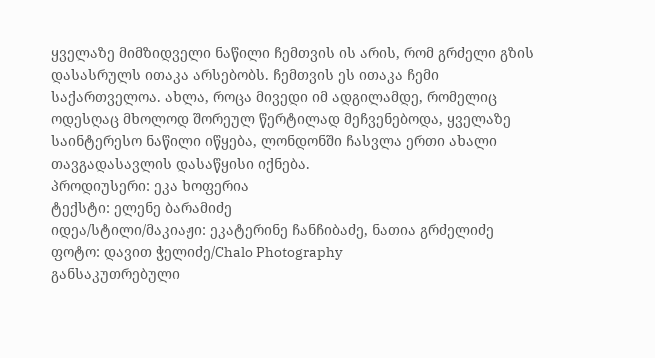ყველაზე მიმზიდველი ნაწილი ჩემთვის ის არის, რომ გრძელი გზის დასასრულს ითაკა არსებობს. ჩემთვის ეს ითაკა ჩემი საქართველოა. ახლა, როცა მივედი იმ ადგილამდე, რომელიც ოდესღაც მხოლოდ შორეულ წერტილად მეჩვენებოდა, ყველაზე საინტერესო ნაწილი იწყება, ლონდონში ჩასვლა ერთი ახალი თავგადასავლის დასაწყისი იქნება.
პროდიუსერი: ეკა ხოფერია
ტექსტი: ელენე ბარამიძე
იდეა/სტილი/მაკიაჟი: ეკატერინე ჩანჩიბაძე, ნათია გრძელიძე
ფოტო: დავით ჭელიძე/Chalo Photography
განსაკუთრებული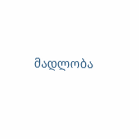მადლობა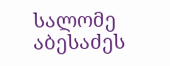სალომე აბესაძეს